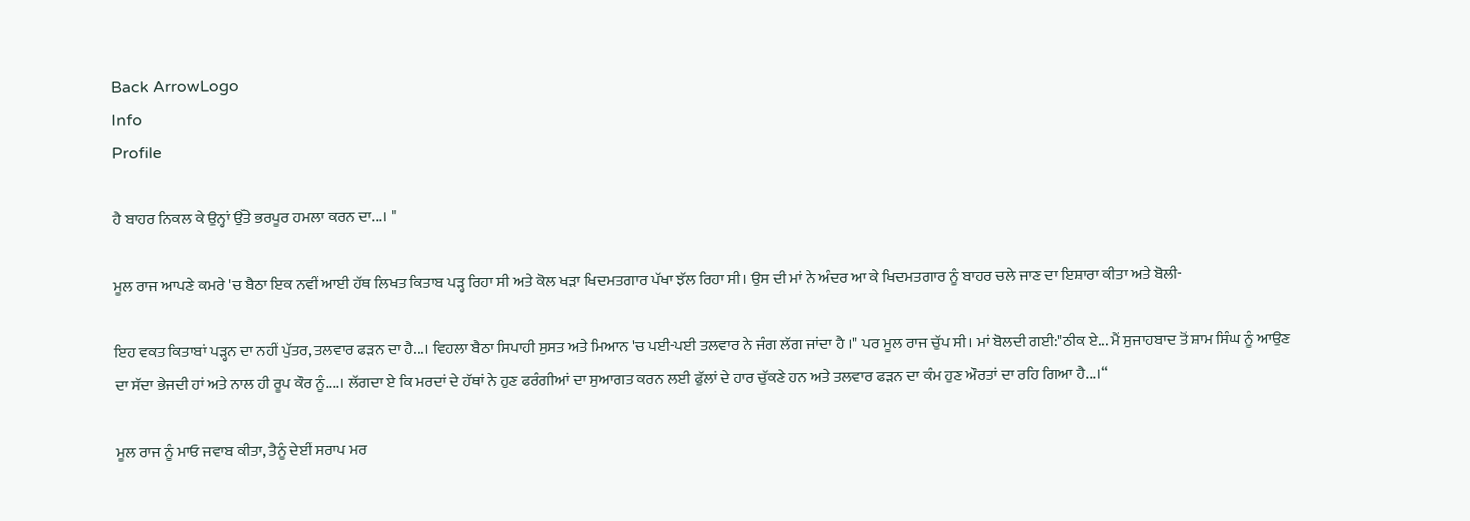Back ArrowLogo
Info
Profile

ਹੈ ਬਾਹਰ ਨਿਕਲ ਕੇ ਉਨ੍ਹਾਂ ਉੱਤੇ ਭਰਪੂਰ ਹਮਲਾ ਕਰਨ ਦਾ...। "

ਮੂਲ ਰਾਜ ਆਪਣੇ ਕਮਰੇ 'ਚ ਬੈਠਾ ਇਕ ਨਵੀਂ ਆਈ ਹੱਥ ਲਿਖਤ ਕਿਤਾਬ ਪੜ੍ਹ ਰਿਹਾ ਸੀ ਅਤੇ ਕੋਲ ਖੜਾ ਖਿਦਮਤਗਾਰ ਪੱਖਾ ਝੱਲ ਰਿਹਾ ਸੀ। ਉਸ ਦੀ ਮਾਂ ਨੇ ਅੰਦਰ ਆ ਕੇ ਖਿਦਮਤਗਾਰ ਨੂੰ ਬਾਹਰ ਚਲੇ ਜਾਣ ਦਾ ਇਸ਼ਾਰਾ ਕੀਤਾ ਅਤੇ ਬੋਲੀ-

ਇਹ ਵਕਤ ਕਿਤਾਬਾਂ ਪੜ੍ਹਨ ਦਾ ਨਹੀਂ ਪੁੱਤਰ, ਤਲਵਾਰ ਫੜਨ ਦਾ ਹੈ...। ਵਿਹਲਾ ਬੈਠਾ ਸਿਪਾਹੀ ਸੁਸਤ ਅਤੇ ਮਿਆਨ 'ਚ ਪਈ-ਪਈ ਤਲਵਾਰ ਨੇ ਜੰਗ ਲੱਗ ਜਾਂਦਾ ਹੈ ।" ਪਰ ਮੂਲ ਰਾਜ ਚੁੱਪ ਸੀ। ਮਾਂ ਬੋਲਦੀ ਗਈ:"ਠੀਕ ਏ... ਮੈਂ ਸੁਜਾਹਬਾਦ ਤੋਂ ਸ਼ਾਮ ਸਿੰਘ ਨੂੰ ਆਉਣ ਦਾ ਸੱਦਾ ਭੇਜਦੀ ਹਾਂ ਅਤੇ ਨਾਲ ਹੀ ਰੂਪ ਕੌਰ ਨੂੰ....। ਲੱਗਦਾ ਏ ਕਿ ਮਰਦਾਂ ਦੇ ਹੱਥਾਂ ਨੇ ਹੁਣ ਫਰੰਗੀਆਂ ਦਾ ਸੁਆਗਤ ਕਰਨ ਲਈ ਫੁੱਲਾਂ ਦੇ ਹਾਰ ਚੁੱਕਣੇ ਹਨ ਅਤੇ ਤਲਵਾਰ ਫੜਨ ਦਾ ਕੰਮ ਹੁਣ ਔਰਤਾਂ ਦਾ ਰਹਿ ਗਿਆ ਹੈ...।“

ਮੂਲ ਰਾਜ ਨੂੰ ਮਾਓ ਜਵਾਬ ਕੀਤਾ, ਤੈਨੂੰ ਦੇਈਂ ਸਰਾਪ ਮਰ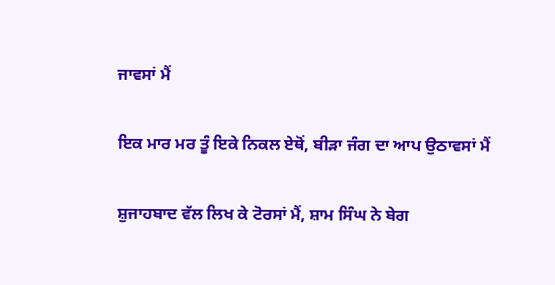ਜਾਵਸਾਂ ਮੈਂ

ਇਕ ਮਾਰ ਮਰ ਤੂੰ ਇਕੇ ਨਿਕਲ ਏਥੋਂ, ਬੀੜਾ ਜੰਗ ਦਾ ਆਪ ਉਠਾਵਸਾਂ ਮੈਂ

ਸ਼ੁਜਾਹਬਾਦ ਵੱਲ ਲਿਖ ਕੇ ਟੋਰਸਾਂ ਮੈਂ, ਸ਼ਾਮ ਸਿੰਘ ਨੇ ਬੇਗ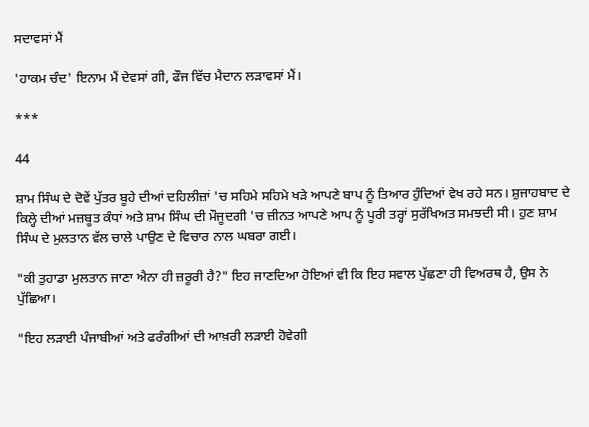ਸਦਾਵਸਾਂ ਮੈਂ

'ਹਾਕਮ ਚੰਦ' ਇਨਾਮ ਮੈਂ ਦੇਵਸਾਂ ਗੀ, ਫੌਜ ਵਿੱਚ ਮੈਦਾਨ ਲੜਾਵਸਾਂ ਮੈਂ।

***

44

ਸ਼ਾਮ ਸਿੰਘ ਦੇ ਦੋਵੇਂ ਪੁੱਤਰ ਬੂਹੇ ਦੀਆਂ ਦਹਿਲੀਜ਼ਾਂ 'ਚ ਸਹਿਮੇ ਸਹਿਮੇ ਖੜੇ ਆਪਣੇ ਬਾਪ ਨੂੰ ਤਿਆਰ ਹੁੰਦਿਆਂ ਵੇਖ ਰਹੇ ਸਨ। ਸ਼ੁਜਾਹਬਾਦ ਦੇ ਕਿਲ੍ਹੇ ਦੀਆਂ ਮਜ਼ਬੂਤ ਕੰਧਾਂ ਅਤੇ ਸ਼ਾਮ ਸਿੰਘ ਦੀ ਮੌਜੂਦਗੀ 'ਚ ਜ਼ੀਨਤ ਆਪਣੇ ਆਪ ਨੂੰ ਪੂਰੀ ਤਰ੍ਹਾਂ ਸੁਰੱਖਿਅਤ ਸਮਝਦੀ ਸੀ। ਹੁਣ ਸ਼ਾਮ ਸਿੰਘ ਦੇ ਮੁਲਤਾਨ ਵੱਲ ਚਾਲੇ ਪਾਉਣ ਦੇ ਵਿਚਾਰ ਨਾਲ ਘਬਰਾ ਗਈ।

"ਕੀ ਤੁਹਾਡਾ ਮੁਲਤਾਨ ਜਾਣਾ ਐਨਾ ਹੀ ਜ਼ਰੂਰੀ ਹੈ?" ਇਹ ਜਾਣਦਿਆ ਹੋਇਆਂ ਵੀ ਕਿ ਇਹ ਸਵਾਲ ਪੁੱਛਣਾ ਹੀ ਵਿਅਰਥ ਹੈ, ਉਸ ਨੇ ਪੁੱਛਿਆ।

"ਇਹ ਲੜਾਈ ਪੰਜਾਬੀਆਂ ਅਤੇ ਫਰੰਗੀਆਂ ਦੀ ਆਖ਼ਰੀ ਲੜਾਈ ਹੋਵੇਗੀ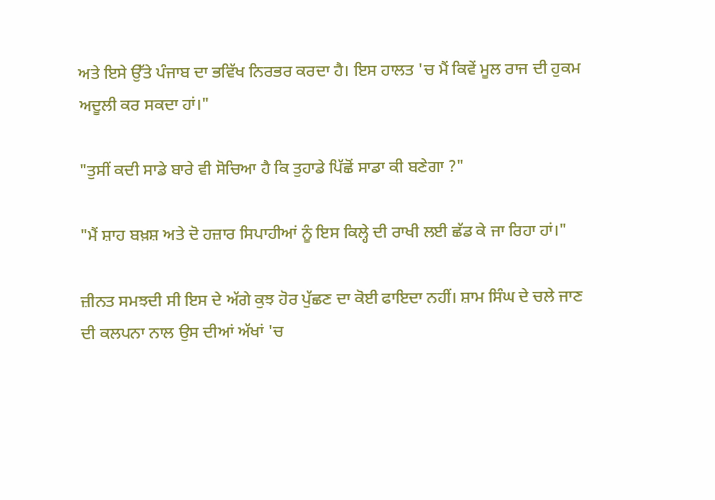ਅਤੇ ਇਸੇ ਉੱਤੇ ਪੰਜਾਬ ਦਾ ਭਵਿੱਖ ਨਿਰਭਰ ਕਰਦਾ ਹੈ। ਇਸ ਹਾਲਤ 'ਚ ਮੈਂ ਕਿਵੇਂ ਮੂਲ ਰਾਜ ਦੀ ਹੁਕਮ ਅਦੂਲੀ ਕਰ ਸਕਦਾ ਹਾਂ।"

"ਤੁਸੀਂ ਕਦੀ ਸਾਡੇ ਬਾਰੇ ਵੀ ਸੋਚਿਆ ਹੈ ਕਿ ਤੁਹਾਡੇ ਪਿੱਛੋਂ ਸਾਡਾ ਕੀ ਬਣੇਗਾ ?"

"ਮੈਂ ਸ਼ਾਹ ਬਖ਼ਸ਼ ਅਤੇ ਦੋ ਹਜ਼ਾਰ ਸਿਪਾਹੀਆਂ ਨੂੰ ਇਸ ਕਿਲ੍ਹੇ ਦੀ ਰਾਖੀ ਲਈ ਛੱਡ ਕੇ ਜਾ ਰਿਹਾ ਹਾਂ।"

ਜ਼ੀਨਤ ਸਮਝਦੀ ਸੀ ਇਸ ਦੇ ਅੱਗੇ ਕੁਝ ਹੋਰ ਪੁੱਛਣ ਦਾ ਕੋਈ ਫਾਇਦਾ ਨਹੀਂ। ਸ਼ਾਮ ਸਿੰਘ ਦੇ ਚਲੇ ਜਾਣ ਦੀ ਕਲਪਨਾ ਨਾਲ ਉਸ ਦੀਆਂ ਅੱਖਾਂ 'ਚ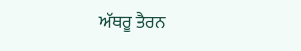ਅੱਥਰੂ ਤੈਰਨ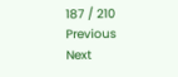187 / 210
Previous
Next